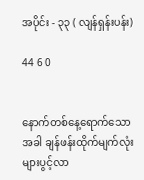အပိုင်း - ၃၃ ( လျန်ရှန်းပန်း)

44 6 0


နောက်တစ်နေ့ရောက်သောအခါ ချန်ဖန်းထိုက်မျက်လုံးများပွင့်လာ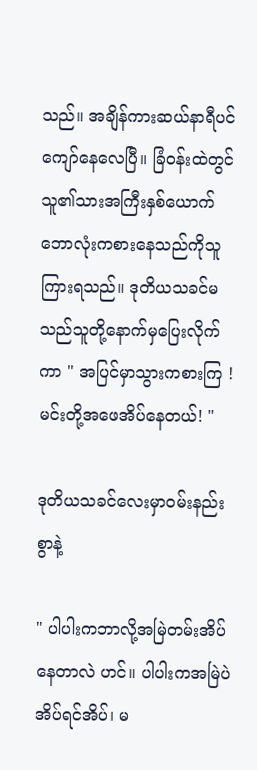သည်။ အချိန်ကားဆယ်နာရီပင်ကျော်နေလေပြီ။ ခြံဝန်းထဲတွင်သူ၏သားအကြီးနှစ်ယောက်ဘောလုံးကစားနေသည်ကိုသူကြားရသည်။ ဒုတိယသခင်မသည်သူတို့နောက်မှပြေးလိုက်ကာ " အပြင်မှာသွားကစားကြ ! မင်းတို့အဖေအိပ်နေတယ်! "

ဒုတိယသခင်လေးမှာဝမ်းနည်းစွာနဲ့

" ပါပါးကဘာလို့အမြဲတမ်းအိပ်နေတာလဲ ဟင်။ ပါပါးကအမြဲပဲ အိပ်ရင်အိပ်၊ မ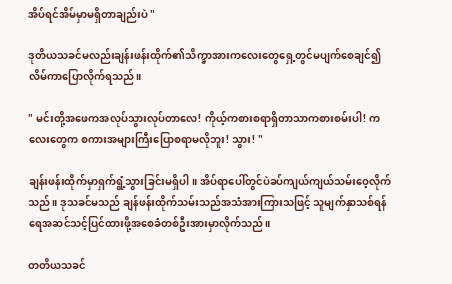အိပ်ရင်အိမ်မှာမရှိတာချည်းပဲ "

ဒုတိယသခင်မလည်းချန်းဖန်းထိုက်၏သိက္ခာအားကလေးတွေရှေ့တွင်မပျက်စေချင်၍လိမ်ကာပြောလိုက်ရသည်။

" မင်းတို့အဖေကအလုပ်သွားလုပ်တာလေ! ကိုယ့်ကစားစရာရှိတာသာကစားစမ်းပါ! ကလေးတွေက စကားအများကြီးပြောစရာမလိုဘူး! သွား! "

ချန်းဖန်းထိုက်မှာရှက်ရွံ့သွားခြင်းမရှိပါ။ အိပ်ရာပေါ်တွင်ပဲခပ်ကျယ်ကျယ်သမ်းဝေ့လိုက်သည်။ ဒုသခင်မသည် ချန်ဖန်းထိုက်သမ်းသည်အသံအားကြားသဖြင့် သူမျက်နှာသစ်ရန်ရေအဆင်သင့်ပြင်ထားဖို့အစေခံတစ်ဦးအားမှာလိုက်သည်။

တတိယသခင်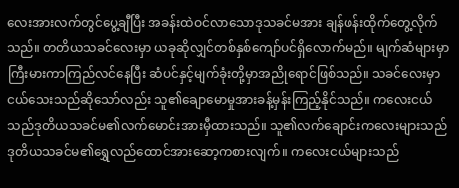လေးအားလက်တွင်ပွေ့ချီပြီး အခန်းထဲဝင်လာသောဒုသခင်မအား ချန်ဖန်းထိုက်တွေ့လိုက်သည်။ တတိယသခင်လေးမှာ ယခုဆိုလျှင်တစ်နှစ်ကျော်ပင်ရှိလောက်မည်။ မျက်ဆံများမှာကြီးမားကာကြည်လင်နေပြီး ဆံပင်နှင့်မျက်ခုံးတို့မှာအညိုရောင်ဖြစ်သည်။ သခင်လေးမှာငယ်သေးသည်ဆိုသော်လည်း သူ၏ချောမောမှုအားခန့်မှန်းကြည့်နိုင်သည်။ ကလေးငယ်သည်ဒုတိယသခင်မ၏လက်မောင်းအားမှီထားသည်။ သူ၏လက်ချောင်းကလေးများသည် ဒုတိယသခင်မ၏‌ရွှေလည်ထောင်အားဆော့ကစားလျက်။ ကလေးငယ်များသည်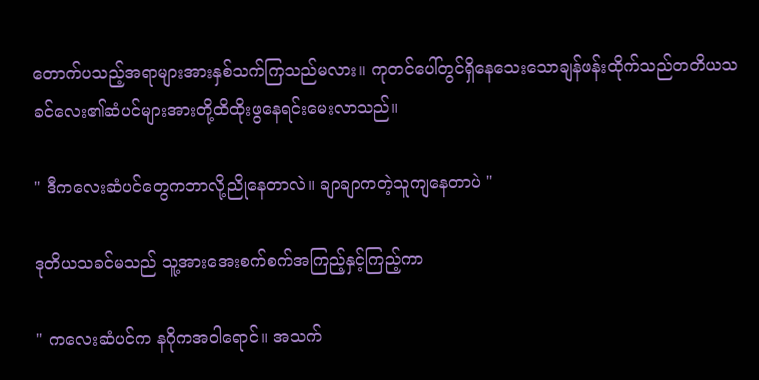တောက်ပသည့်အရာများအားနှစ်သက်ကြသည်မလား။ ကုတင်ပေါ်တွင်ရှိနေသေးသောချန်ဖန်းထိုက်သည်တတိယသခင်လေး၏ဆံပင်များအားတို့ထိထိုးဖွနေရင်းမေးလာသည်။

" ဒီကလေးဆံပင်တွေကဘာလို့ညိုနေတာလဲ။ ချာချာကတဲ့သူကျနေတာပဲ "

ဒုတိယသခင်မသည် သူ့အားအေးစက်စက်အကြည့်နှင့်ကြည့်ကာ

" ကလေးဆံပင်က နဂိုကအဝါရောင်။ အသက်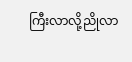ကြီးလာလို့ညိုလာ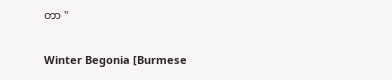တာ "

Winter Begonia [Burmese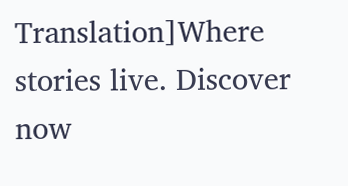Translation]Where stories live. Discover now